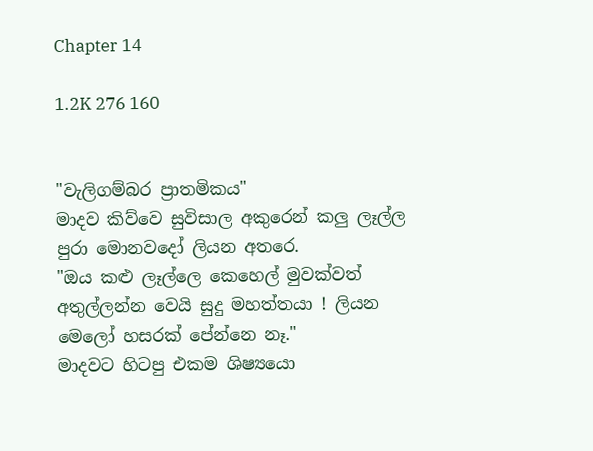Chapter 14

1.2K 276 160


"වැලිගම්බර ප්‍රාතමිකය"
මාදව කිව්වෙ සුවිසාල අකුරෙන් කලු ලෑල්ල පුරා මොනවදෝ ලියන අතරෙ.
"ඔය කළු ලෑල්ලෙ කෙහෙල් මුවක්වත් අතුල්ලන්න වෙයි සුදු මහත්තයා ! ලියන මෙලෝ හසරක් පේන්නෙ නෑ."
මාදවට හිටපු එකම ශිෂ්‍යයො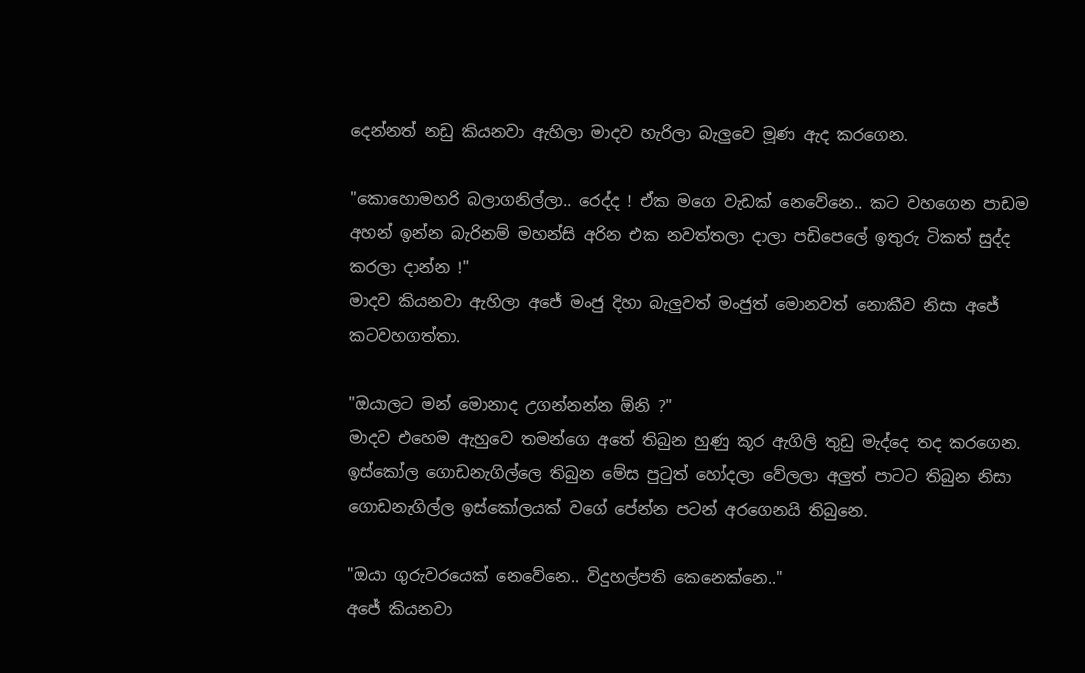දෙන්නත් නඩු කියනවා ඇහිලා මාදව හැරිලා බැලුවෙ මූණ ඇද කරගෙන.

"කොහොමහරි බලාගනිල්ලා.. රෙද්ද ! ඒක මගෙ වැඩක් නෙවේනෙ.. කට වහගෙන පාඩම අහන් ඉන්න බැරිනම් මහන්සි අරින එක නවත්තලා දාලා පඩිපෙලේ ඉතුරු ටිකත් සුද්ද කරලා දාන්න !"
මාදව කියනවා ඇහිලා අජේ මංජු දිහා බැලුවත් මංජුත් මොනවත් නොකීව නිසා අජේ කටවහගත්තා.

"ඔයාලට මන් මොනාද උගන්නන්න ඕනි ?"
මාදව එහෙම ඇහුවෙ තමන්ගෙ අතේ තිබුන හුණු කූර ඇගිලි තුඩු මැද්දෙ තද කරගෙන. ඉස්කෝල ගොඩනැගිල්ලෙ තිබුන මේස පුටුත් හෝදලා වේලලා අලුත් පාටට තිබුන නිසා ගොඩනැගිල්ල ඉස්කෝලයක් වගේ පේන්න පටන් අරගෙනයි තිබුනෙ.

"ඔයා ගුරුවරයෙක් නෙවේනෙ.. විදුහල්පති කෙනෙක්නෙ.."
අජේ කියනවා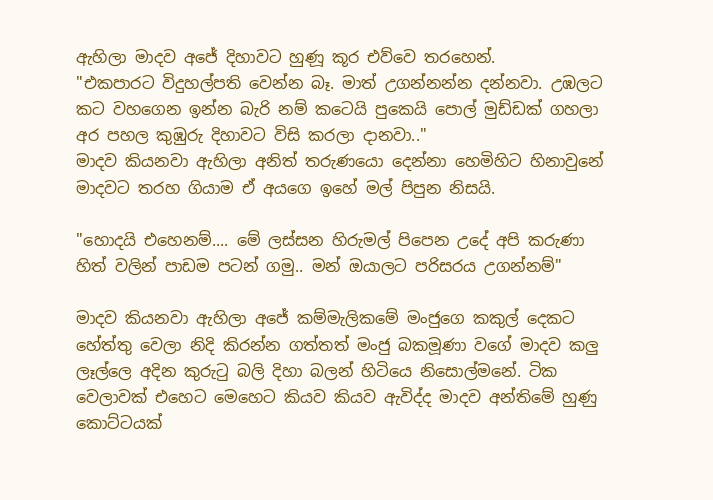ඇහිලා මාදව අජේ දිහාවට හුණූ කූර එව්වෙ තරහෙන්.
"එකපාරට විදුහල්පති වෙන්න බෑ. මාත් උගන්නන්න දන්නවා. උඹලට කට වහගෙන ඉන්න බැරි නම් කටෙයි පුකෙයි පොල් මුඩ්ඩක් ගහලා අර පහල කුඹුරු දිහාවට විසි කරලා දානවා.."
මාදව කියනවා ඇහිලා අනිත් තරුණයො දෙන්නා හෙමිහිට හිනාවුනේ මාදවට තරහ ගියාම ඒ අයගෙ ඉහේ මල් පිපුන නිසයි.

"හොදයි එහෙනම්.... මේ ලස්සන හිරුමල් පිපෙන උදේ අපි කරුණා හිත් වලින් පාඩම පටන් ගමු.. මන් ඔයාලට පරිසරය උගන්නම්"

මාදව කියනවා ඇහිලා අජේ කම්මැලිකමේ මංජුගෙ කකුල් දෙකට හේත්තු වෙලා නිදි කිරන්න ගත්තත් මංජු බකමූණා වගේ මාදව කලු ලෑල්ලෙ අදින කුරුටු බලි දිහා බලන් හිටියෙ නිසොල්මනේ. ටික වෙලාවක් එහෙට මෙහෙට කියව කියව ඇවිද්ද මාදව අන්තිමේ හුණු කොට්ටයක්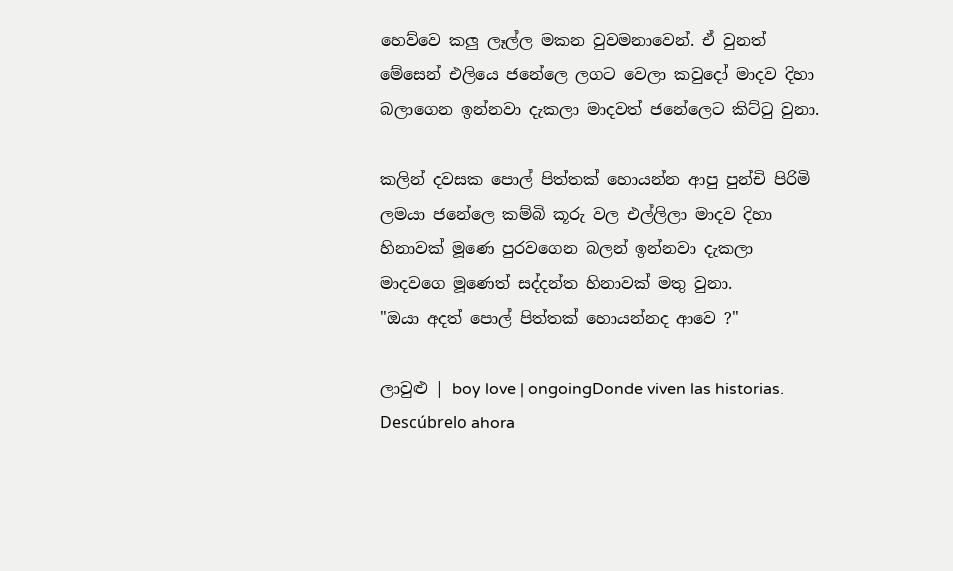හෙව්වෙ කලු ලෑල්ල මකන වුවමනාවෙන්. ඒ වුනත් මේසෙන් එලියෙ ජනේලෙ ලගට වෙලා කවුදෝ මාදව දිහා බලාගෙන ඉන්නවා දැකලා මාදවත් ජනේලෙට කිට්ටු වුනා.

කලින් දවසක පොල් පිත්තක් හොයන්න ආපු පුන්චි පිරිමි ලමයා ජනේලෙ කම්බි කූරු වල එල්ලිලා මාදව දිහා හිනාවක් මූණෙ පුරවගෙන බලන් ඉන්නවා දැකලා මාදවගෙ මූණෙත් සද්දන්ත හිනාවක් මතු වුනා.
"ඔයා අදත් පොල් පිත්තක් හොයන්නද ආවෙ ?"

ලාවුළු | boy love | ongoingDonde viven las historias. Descúbrelo ahora